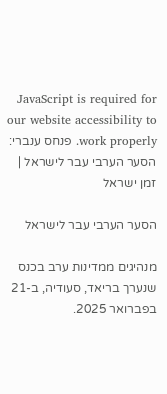JavaScript is required for our website accessibility to work properly. פנחס ענברי: הסער הערבי עבר לישראל | זמן ישראל

הסער הערבי עבר לישראל

מנהיגים ממדינות ערב בכנס שנערך בריאד, סעודיה, ב-21 בפברואר 2025.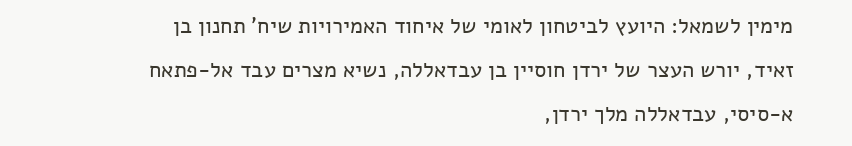מימין לשמאל: היועץ לביטחון לאומי של איחוד האמירויות שיח' תחנון בן זאיד, יורש העצר של ירדן חוסיין בן עבדאללה, נשיא מצרים עבד אל-פתאח א-סיסי, עבדאללה מלך ירדן,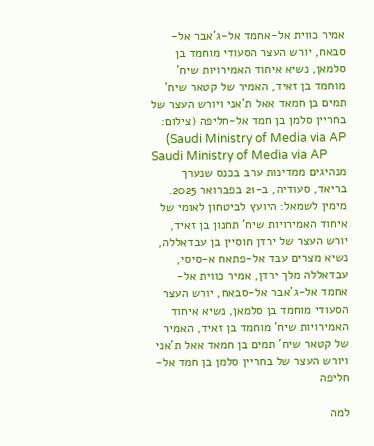אמיר כווית אל-אחמד אל-ג'אבר אל-סבאח, יורש העצר הסעודי מוחמד בן סלמאן, נשיא איחוד האמירויות שיח' מוחמד בן זאיד, האמיר של קטאר שיח' תמים בן חמאד אאל ת'אני ויורש העצר של בחריין סלמן בן חמד אל-חליפה (צילום: Saudi Ministry of Media via AP)
Saudi Ministry of Media via AP
מנהיגים ממדינות ערב בכנס שנערך בריאד, סעודיה, ב-21 בפברואר 2025. מימין לשמאל: היועץ לביטחון לאומי של איחוד האמירויות שיח' תחנון בן זאיד, יורש העצר של ירדן חוסיין בן עבדאללה, נשיא מצרים עבד אל-פתאח א-סיסי, עבדאללה מלך ירדן, אמיר כווית אל-אחמד אל-ג'אבר אל-סבאח, יורש העצר הסעודי מוחמד בן סלמאן, נשיא איחוד האמירויות שיח' מוחמד בן זאיד, האמיר של קטאר שיח' תמים בן חמאד אאל ת'אני ויורש העצר של בחריין סלמן בן חמד אל-חליפה

למה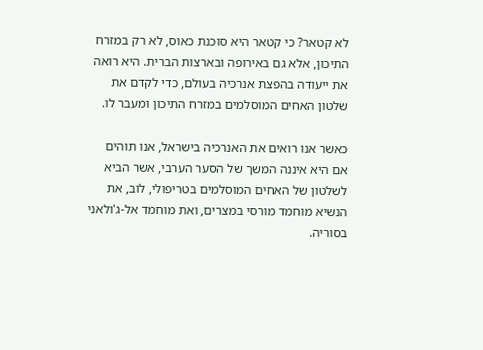לא קטאר? כי קטאר היא סוכנת כאוס, לא רק במזרח התיכון, אלא גם באירופה ובארצות הברית. היא רואה את ייעודה בהפצת אנרכיה בעולם, כדי לקדם את שלטון האחים המוסלמים במזרח התיכון ומעבר לו.

כאשר אנו רואים את האנרכיה בישראל, אנו תוהים אם היא איננה המשך של הסער הערבי, אשר הביא לשלטון של האחים המוסלמים בטריפולי, לוב, את הנשיא מוחמד מורסי במצרים, ואת מוחמד אל-ג'ולאני בסוריה.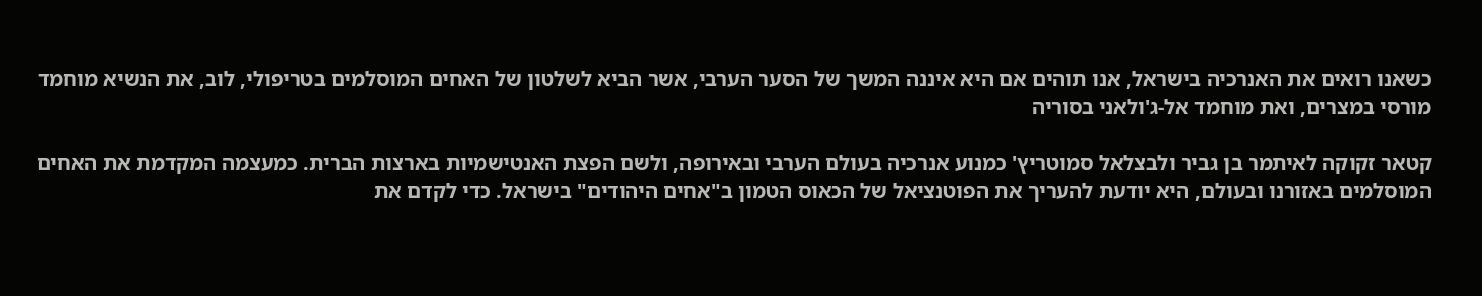כשאנו רואים את האנרכיה בישראל, אנו תוהים אם היא איננה המשך של הסער הערבי, אשר הביא לשלטון של האחים המוסלמים בטריפולי, לוב, את הנשיא מוחמד מורסי במצרים, ואת מוחמד אל-ג'ולאני בסוריה

קטאר זקוקה לאיתמר בן גביר ולבצלאל סמוטריץ' כמנוע אנרכיה בעולם הערבי ובאירופה, ולשם הפצת האנטישמיות בארצות הברית. כמעצמה המקדמת את האחים המוסלמים באזורנו ובעולם, היא יודעת להעריך את הפוטנציאל של הכאוס הטמון ב"אחים היהודים" בישראל. כדי לקדם את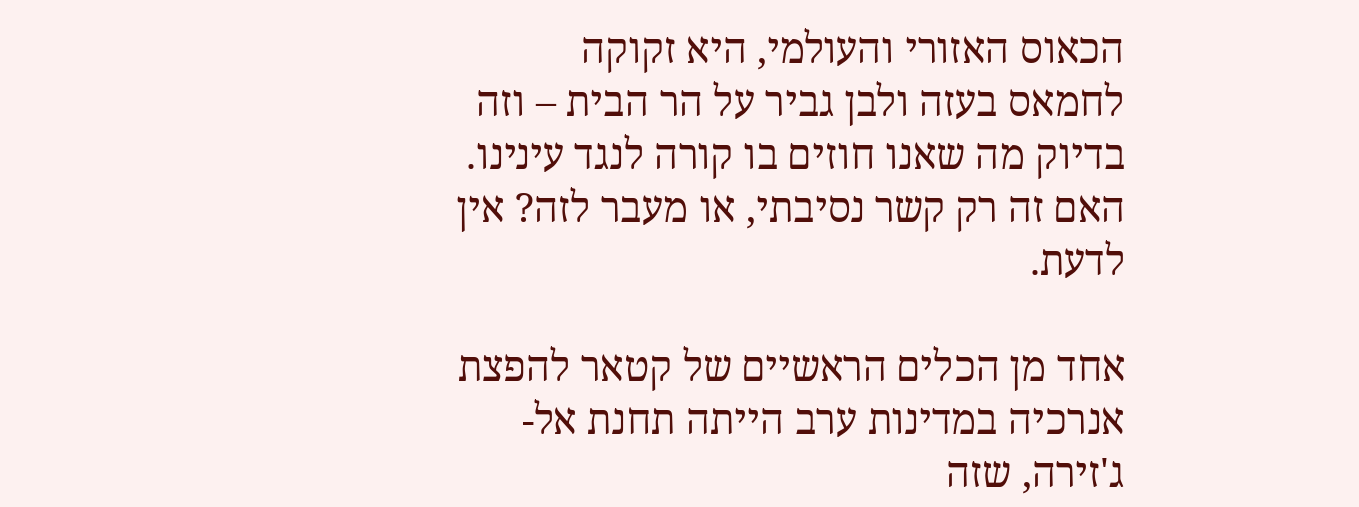הכאוס האזורי והעולמי, היא זקוקה לחמאס בעזה ולבן גביר על הר הבית – וזה בדיוק מה שאנו חוזים בו קורה לנגד עינינו. האם זה רק קשר נסיבתי, או מעבר לזה? אין לדעת.

אחד מן הכלים הראשיים של קטאר להפצת אנרכיה במדינות ערב הייתה תחנת אל-ג'זירה, שזה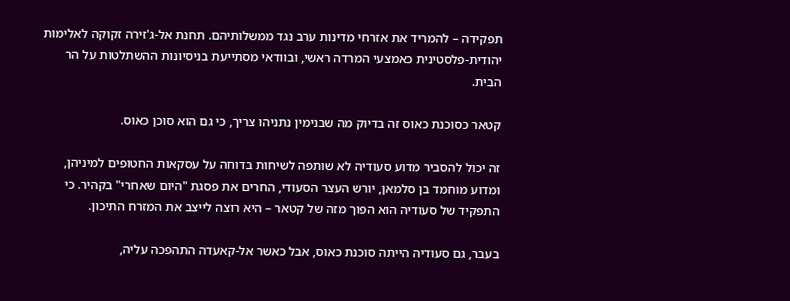תפקידה – להמריד את אזרחי מדינות ערב נגד ממשלותיהם. תחנת אל-ג'זירה זקוקה לאלימות יהודית-פלסטינית כאמצעי המרדה ראשי, ובוודאי מסתייעת בניסיונות ההשתלטות על הר הבית.

קטאר כסוכנת כאוס זה בדיוק מה שבנימין נתניהו צריך, כי גם הוא סוכן כאוס.

זה יכול להסביר מדוע סעודיה לא שותפה לשיחות בדוחה על עסקאות החטופים למיניהן, ומדוע מוחמד בן סלמאן, יורש העצר הסעודי, החרים את פסגת "היום שאחרי" בקהיר. כי התפקיד של סעודיה הוא הפוך מזה של קטאר – היא רוצה לייצב את המזרח התיכון.

בעבר, גם סעודיה הייתה סוכנת כאוס, אבל כאשר אל-קאעדה התהפכה עליה,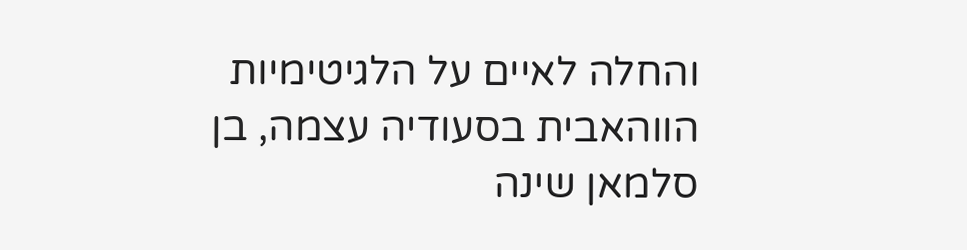והחלה לאיים על הלגיטימיות הווהאבית בסעודיה עצמה, בן סלמאן שינה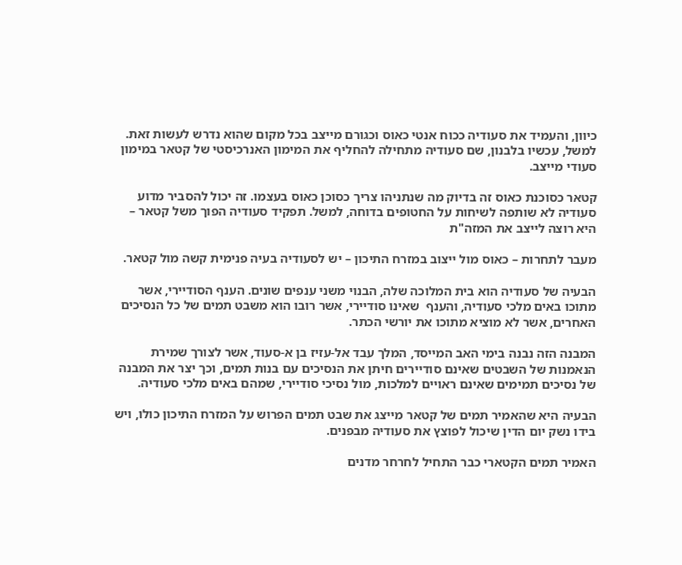כיוון, והעמיד את סעודיה ככוח אנטי כאוס וכגורם מייצב בכל מקום שהוא נדרש לעשות זאת. למשל, עכשיו בלבנון, שם סעודיה מתחילה להחליף את המימון האנרכיסטי של קטאר במימון סעודי מייצב.

קטאר כסוכנת כאוס זה בדיוק מה שנתניהו צריך כסוכן כאוס בעצמו. זה יכול להסביר מדוע סעודיה לא שותפה לשיחות על החטופים בדוחה, למשל. תפקיד סעודיה הפוך משל קטאר – היא רוצה לייצב את המזה"ת

מעבר לתחרות – כאוס מול ייצוב במזרח התיכון – יש לסעודיה בעיה פנימית קשה מול קטאר.

הבעיה של סעודיה הוא בית המלוכה שלה, הבנוי משני ענפים שונים. הענף הסודיירי, אשר מתוכו באים מלכי סעודיה, והענף  שאינו סודיירי, אשר רובו הוא משבט תמים של כל הנסיכים האחרים, אשר לא מוציא מתוכו את יורשי הכתר.

המבנה הזה נבנה בימי האב המייסד, המלך עבד אל-עזיז בן א-סעוד, אשר לצורך שמירת הנאמנות של השבטים שאינם סודיירים חיתן את הנסיכים עם בנות תמים, וכך יצר את המבנה של נסיכים תמימים שאינם ראויים למלכות, מול נסיכי סודיירי, שמהם באים מלכי סעודיה.

הבעיה היא שהאמיר תמים של קטאר מייצג את שבט תמים הפרוש על המזרח התיכון כולו, ויש בידו נשק יום הדין שיכול לפוצץ את סעודיה מבפנים.

האמיר תמים הקטארי כבר התחיל לחרחר מדנים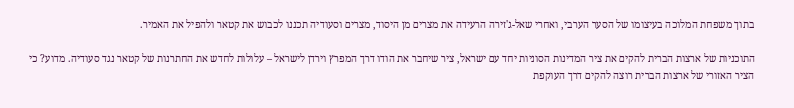בתוך משפחת המלוכה בעיצומו של הסער הערבי, ואחרי שאל-ג'זירה הרעידה את מצרים מן היסוד, מצרים וסעודיה תכננו לכבוש את קטאר ולהפיל את האמיר.

התוכניות של ארצות הברית להקים את ציר המדינות הסוניות יחד עם ישראל, ציר שיחבר את הודו דרך המפרץ וירדן לישראל – עלולות לחדש את החתרנות של קטאר נגד סעודיה. מדוע? כי הציר האזורי של ארצות הברית רוצה להקים דרך העוקפת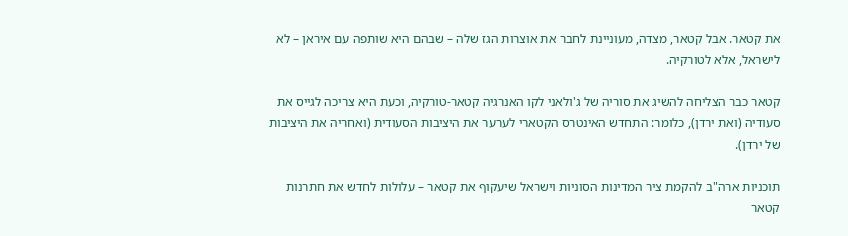את קטאר. אבל קטאר, מצדה, מעוניינת לחבר את אוצרות הגז שלה – שבהם היא שותפה עם איראן – לא לישראל, אלא לטורקיה.

קטאר כבר הצליחה להשיג את סוריה של ג'ולאני לקו האנרגיה קטאר-טורקיה, וכעת היא צריכה לגייס את סעודיה (ואת ירדן), כלומר: התחדש האינטרס הקטארי לערער את היציבות הסעודית (ואחריה את היציבות של ירדן).

תוכניות ארה"ב להקמת ציר המדינות הסוניות וישראל שיעקוף את קטאר – עלולות לחדש את חתרנות קטאר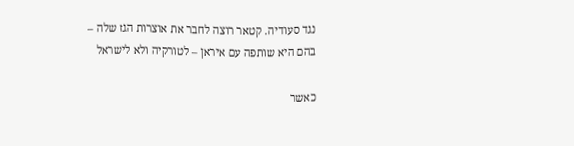נגד סעודיה. קטאר רוצה לחבר את אוצרות הגז שלה – בהם היא שותפה עם איראן – לטורקיה ולא לישראל

כאשר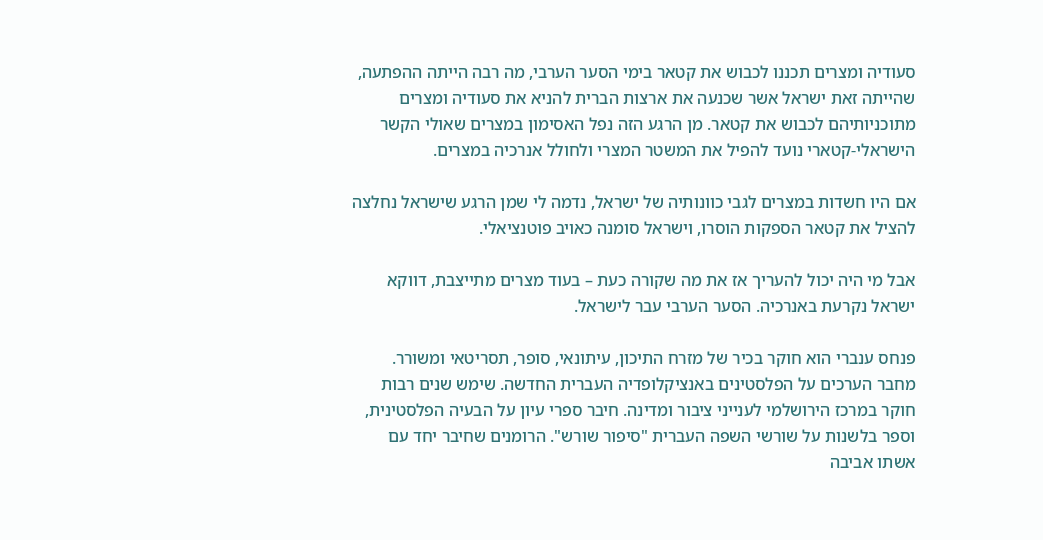סעודיה ומצרים תכננו לכבוש את קטאר בימי הסער הערבי, מה רבה הייתה ההפתעה, שהייתה זאת ישראל אשר שכנעה את ארצות הברית להניא את סעודיה ומצרים מתוכניותיהם לכבוש את קטאר. מן הרגע הזה נפל האסימון במצרים שאולי הקשר הישראלי-קטארי נועד להפיל את המשטר המצרי ולחולל אנרכיה במצרים.

אם היו חשדות במצרים לגבי כוונותיה של ישראל, נדמה לי שמן הרגע שישראל נחלצה להציל את קטאר הספקות הוסרו, וישראל סומנה כאויב פוטנציאלי.

אבל מי היה יכול להעריך אז את מה שקורה כעת – בעוד מצרים מתייצבת, דווקא ישראל נקרעת באנרכיה. הסער הערבי עבר לישראל.

פנחס ענברי הוא חוקר בכיר של מזרח התיכון, עיתונאי, סופר, תסריטאי ומשורר. מחבר הערכים על הפלסטינים באנציקלופדיה העברית החדשה. שימש שנים רבות חוקר במרכז הירושלמי לענייני ציבור ומדינה. חיבר ספרי עיון על הבעיה הפלסטינית, וספר בלשנות על שורשי השפה העברית "סיפור שורש". הרומנים שחיבר יחד עם אשתו אביבה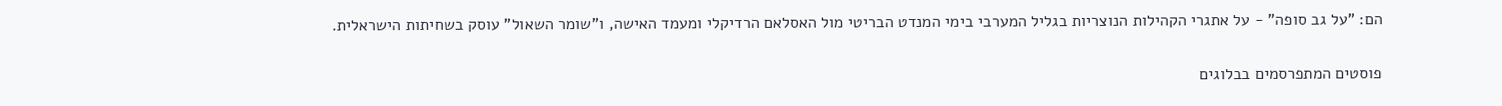הם: "על גב סופה" - על אתגרי הקהילות הנוצריות בגליל המערבי בימי המנדט הבריטי מול האסלאם הרדיקלי ומעמד האישה, ו"שומר השאול" עוסק בשחיתות הישראלית.

פוסטים המתפרסמים בבלוגים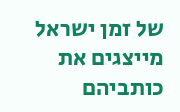של זמן ישראל מייצגים את כותביהם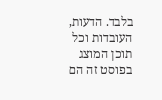בלבד. הדעות, העובדות וכל תוכן המוצג בפוסט זה הם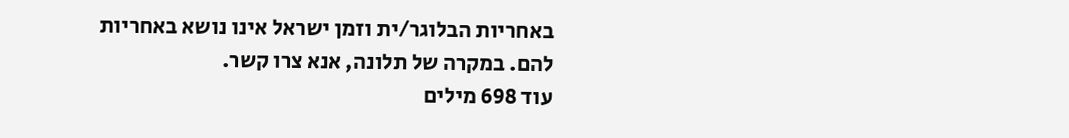באחריות הבלוגר/ית וזמן ישראל אינו נושא באחריות להם. במקרה של תלונה, אנא צרו קשר.
עוד 698 מילים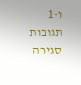ו-1 תגובות
סגירה